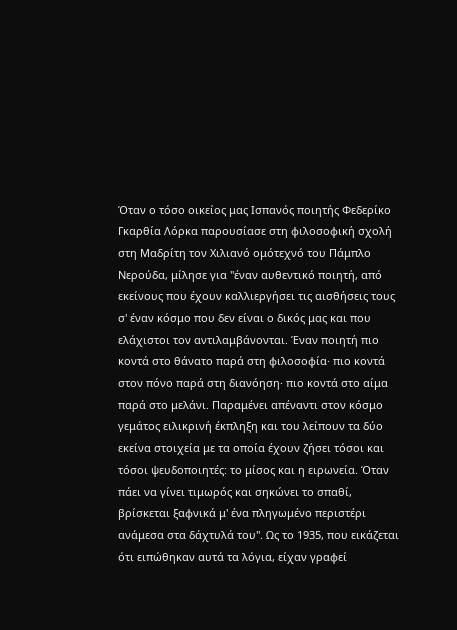Όταν ο τόσο οικείος μας Ισπανός ποιητής Φεδερίκο Γκαρθία Λόρκα παρουσίασε στη φιλοσοφική σχολή στη Μαδρίτη τον Χιλιανό ομότεχνό του Πάμπλο Νερούδα, μίλησε για "έναν αυθεντικό ποιητή, από εκείνους που έχουν καλλιεργήσει τις αισθήσεις τους σ' έναν κόσμο που δεν είναι ο δικός μας και που ελάχιστοι τον αντιλαμβάνονται. Έναν ποιητή πιο κοντά στο θάνατο παρά στη φιλοσοφία· πιο κοντά στον πόνο παρά στη διανόηση· πιο κοντά στο αίμα παρά στο μελάνι. Παραμένει απέναντι στον κόσμο γεμάτος ειλικρινή έκπληξη και του λείπουν τα δύο εκείνα στοιχεία με τα οποία έχουν ζήσει τόσοι και τόσοι ψευδοποιητές: το μίσος και η ειρωνεία. Όταν πάει να γίνει τιμωρός και σηκώνει το σπαθί, βρίσκεται ξαφνικά μ' ένα πληγωμένο περιστέρι ανάμεσα στα δάχτυλά του". Ως το 1935, που εικάζεται ότι ειπώθηκαν αυτά τα λόγια, είχαν γραφεί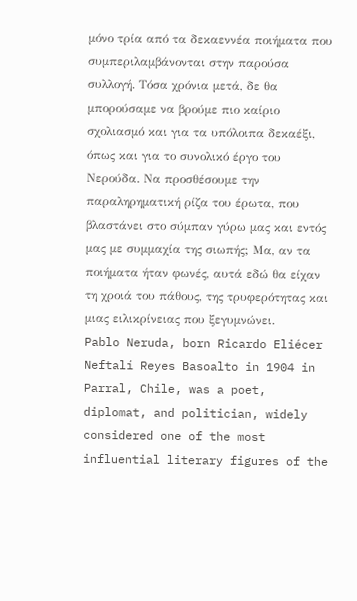μόνο τρία από τα δεκαεννέα ποιήματα που συμπεριλαμβάνονται στην παρούσα συλλογή. Τόσα χρόνια μετά, δε θα μπορούσαμε να βρούμε πιο καίριο σχολιασμό και για τα υπόλοιπα δεκαέξι, όπως και για το συνολικό έργο του Νερούδα. Να προσθέσουμε την παραληρηματική ρίζα του έρωτα, που βλαστάνει στο σύμπαν γύρω μας και εντός μας με συμμαχία της σιωπής; Μα, αν τα ποιήματα ήταν φωνές, αυτά εδώ θα είχαν τη χροιά του πάθους, της τρυφερότητας και μιας ειλικρίνειας που ξεγυμνώνει.
Pablo Neruda, born Ricardo Eliécer Neftalí Reyes Basoalto in 1904 in Parral, Chile, was a poet, diplomat, and politician, widely considered one of the most influential literary figures of the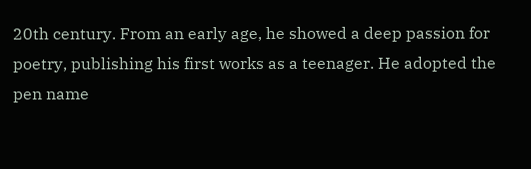20th century. From an early age, he showed a deep passion for poetry, publishing his first works as a teenager. He adopted the pen name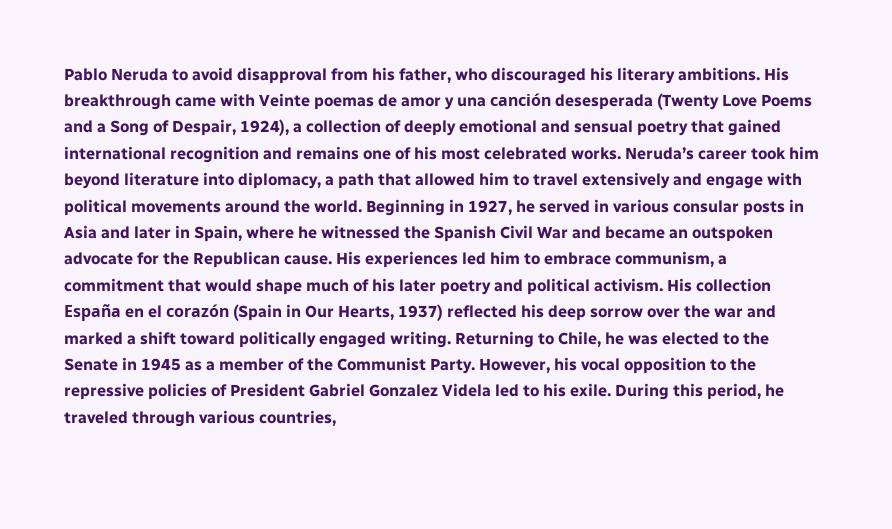Pablo Neruda to avoid disapproval from his father, who discouraged his literary ambitions. His breakthrough came with Veinte poemas de amor y una canción desesperada (Twenty Love Poems and a Song of Despair, 1924), a collection of deeply emotional and sensual poetry that gained international recognition and remains one of his most celebrated works. Neruda’s career took him beyond literature into diplomacy, a path that allowed him to travel extensively and engage with political movements around the world. Beginning in 1927, he served in various consular posts in Asia and later in Spain, where he witnessed the Spanish Civil War and became an outspoken advocate for the Republican cause. His experiences led him to embrace communism, a commitment that would shape much of his later poetry and political activism. His collection España en el corazón (Spain in Our Hearts, 1937) reflected his deep sorrow over the war and marked a shift toward politically engaged writing. Returning to Chile, he was elected to the Senate in 1945 as a member of the Communist Party. However, his vocal opposition to the repressive policies of President Gabriel Gonzalez Videla led to his exile. During this period, he traveled through various countries,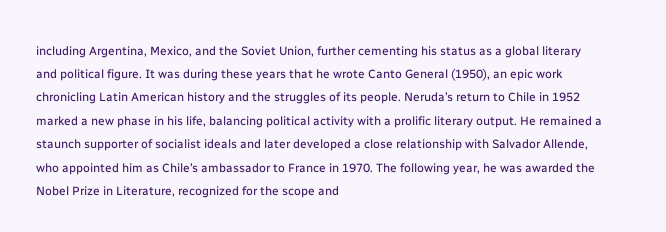including Argentina, Mexico, and the Soviet Union, further cementing his status as a global literary and political figure. It was during these years that he wrote Canto General (1950), an epic work chronicling Latin American history and the struggles of its people. Neruda’s return to Chile in 1952 marked a new phase in his life, balancing political activity with a prolific literary output. He remained a staunch supporter of socialist ideals and later developed a close relationship with Salvador Allende, who appointed him as Chile’s ambassador to France in 1970. The following year, he was awarded the Nobel Prize in Literature, recognized for the scope and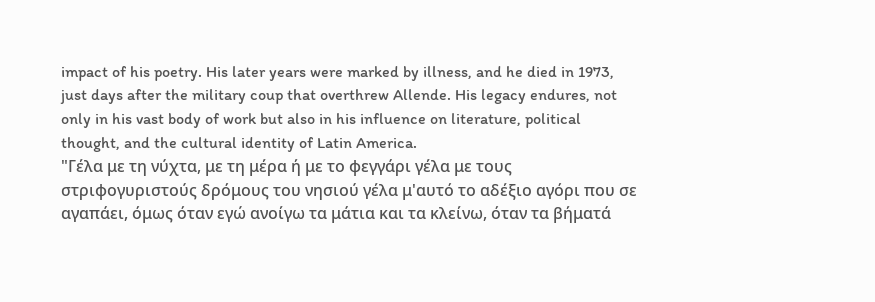impact of his poetry. His later years were marked by illness, and he died in 1973, just days after the military coup that overthrew Allende. His legacy endures, not only in his vast body of work but also in his influence on literature, political thought, and the cultural identity of Latin America.
"Γέλα με τη νύχτα, με τη μέρα ή με το φεγγάρι γέλα με τους στριφογυριστούς δρόμους του νησιού γέλα μ'αυτό το αδέξιο αγόρι που σε αγαπάει, όμως όταν εγώ ανοίγω τα μάτια και τα κλείνω, όταν τα βήματά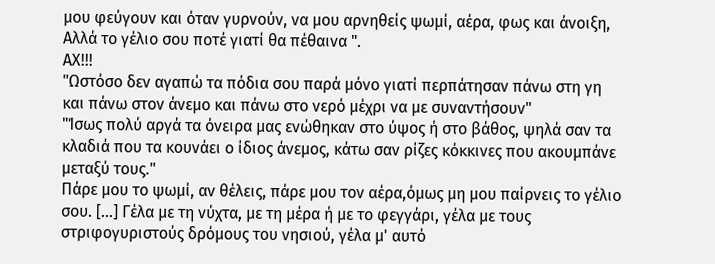μου φεύγουν και όταν γυρνούν, να μου αρνηθείς ψωμί, αέρα, φως και άνοιξη, Αλλά το γέλιο σου ποτέ γιατί θα πέθαινα ".
ΑΧ!!!
"Ωστόσο δεν αγαπώ τα πόδια σου παρά μόνο γιατί περπάτησαν πάνω στη γη και πάνω στον άνεμο και πάνω στο νερό μέχρι να με συναντήσουν"
"Ίσως πολύ αργά τα όνειρα μας ενώθηκαν στο ύψος ή στο βάθος, ψηλά σαν τα κλαδιά που τα κουνάει ο ίδιος άνεμος, κάτω σαν ρίζες κόκκινες που ακουμπάνε μεταξύ τους."
Πάρε μου το ψωμί, αν θέλεις, πάρε μου τον αέρα,όμως μη μου παίρνεις το γέλιο σου. [...] Γέλα με τη νύχτα, με τη μέρα ή με το φεγγάρι, γέλα με τους στριφογυριστούς δρόμους του νησιού, γέλα μ' αυτό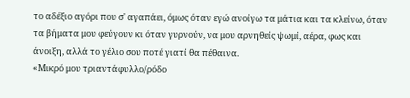το αδέξιο αγόρι που σ' αγαπάει, όμως όταν εγώ ανοίγω τα μάτια και τα κλείνω, όταν τα βήματα μου φεύγουν κι όταν γυρνούν, να μου αρνηθείς ψωμί, αέρα, φως και άνοιξη, αλλά το γέλιο σου ποτέ γιατί θα πέθαινα.
«Μικρό μου τριαντάφυλλο/ρόδο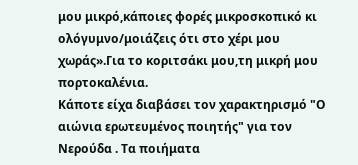μου μικρό,κάποιες φορές μικροσκοπικό κι ολόγυμνο/μοιάζεις ότι στο χέρι μου χωράς».Για το κοριτσάκι μου,τη μικρή μου πορτοκαλένια.
Κάποτε είχα διαβάσει τον χαρακτηρισμό "Ο αιώνια ερωτευμένος ποιητής" για τον Νερούδα . Τα ποιήματα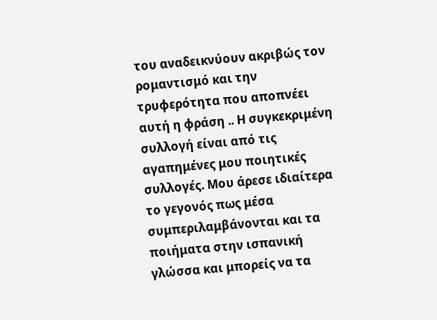του αναδεικνύουν ακριβώς τον ρομαντισμό και την τρυφερότητα που αποπνέει αυτή η φράση .. Η συγκεκριμένη συλλογή είναι από τις αγαπημένες μου ποιητικές συλλογές. Μου άρεσε ιδιαίτερα το γεγονός πως μέσα συμπεριλαμβάνονται και τα ποιήματα στην ισπανική γλώσσα και μπορείς να τα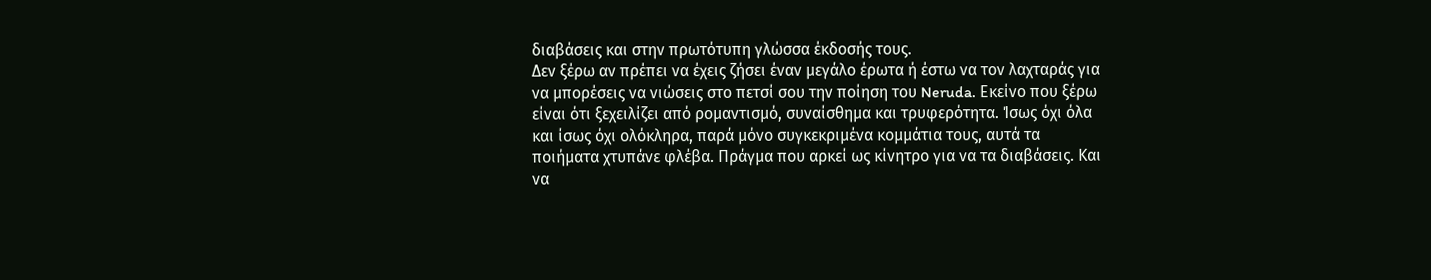διαβάσεις και στην πρωτότυπη γλώσσα έκδοσής τους.
Δεν ξέρω αν πρέπει να έχεις ζήσει έναν μεγάλο έρωτα ή έστω να τον λαχταράς για να μπορέσεις να νιώσεις στο πετσί σου την ποίηση του Neruda. Εκείνο που ξέρω είναι ότι ξεχειλίζει από ρομαντισμό, συναίσθημα και τρυφερότητα. Ίσως όχι όλα και ίσως όχι ολόκληρα, παρά μόνο συγκεκριμένα κομμάτια τους, αυτά τα ποιήματα χτυπάνε φλέβα. Πράγμα που αρκεί ως κίνητρο για να τα διαβάσεις. Και να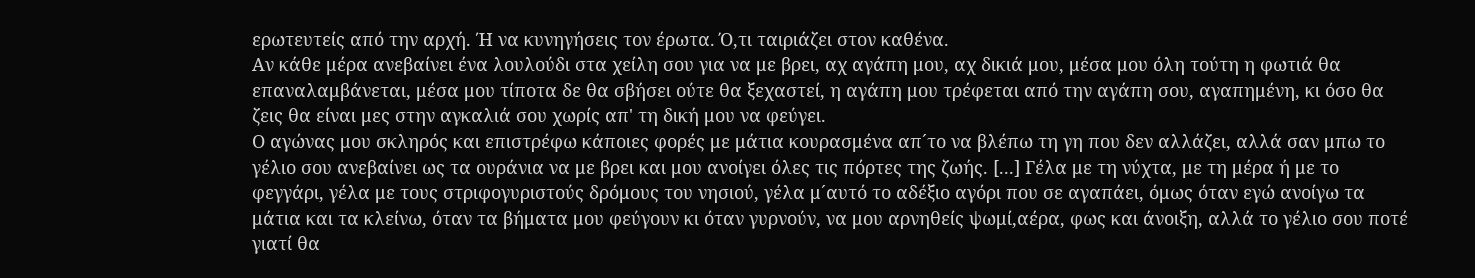ερωτευτείς από την αρχή. Ή να κυνηγήσεις τον έρωτα. Ό,τι ταιριάζει στον καθένα.
Αν κάθε μέρα ανεβαίνει ένα λουλούδι στα χείλη σου για να με βρει, αχ αγάπη μου, αχ δικιά μου, μέσα μου όλη τούτη η φωτιά θα επαναλαμβάνεται, μέσα μου τίποτα δε θα σβήσει ούτε θα ξεχαστεί, η αγάπη μου τρέφεται από την αγάπη σου, αγαπημένη, κι όσο θα ζεις θα είναι μες στην αγκαλιά σου χωρίς απ' τη δική μου να φεύγει.
Ο αγώνας μου σκληρός και επιστρέφω κάποιες φορές με μάτια κουρασμένα απ´το να βλέπω τη γη που δεν αλλάζει, αλλά σαν μπω το γέλιο σου ανεβαίνει ως τα ουράνια να με βρει και μου ανοίγει όλες τις πόρτες της ζωής. [...] Γέλα με τη νύχτα, με τη μέρα ή με το φεγγάρι, γέλα με τους στριφογυριστούς δρόμους του νησιού, γέλα μ´αυτό το αδέξιο αγόρι που σε αγαπάει, όμως όταν εγώ ανοίγω τα μάτια και τα κλείνω, όταν τα βήματα μου φεύγουν κι όταν γυρνούν, να μου αρνηθείς ψωμί,αέρα, φως και άνοιξη, αλλά το γέλιο σου ποτέ γιατί θα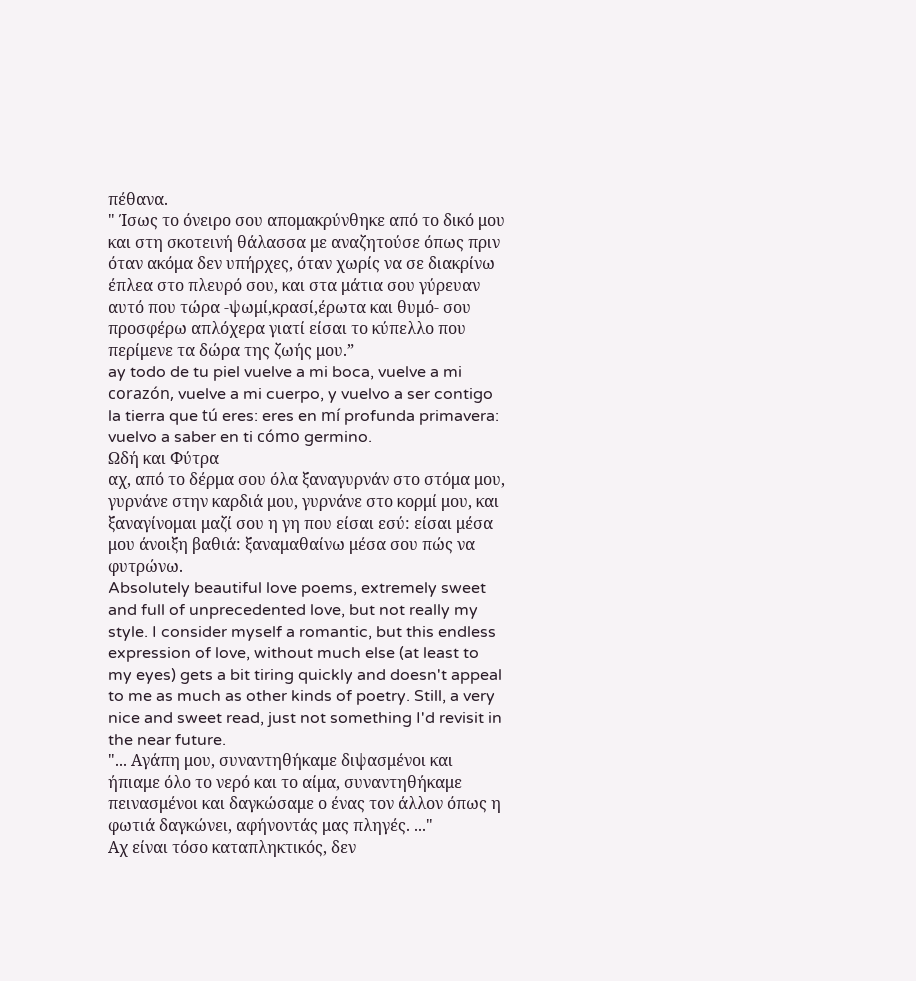πέθανα.
" Ίσως το όνειρο σου απομακρύνθηκε από το δικό μου και στη σκοτεινή θάλασσα με αναζητούσε όπως πριν όταν ακόμα δεν υπήρχες, όταν χωρίς να σε διακρίνω έπλεα στο πλευρό σου, και στα μάτια σου γύρευαν αυτό που τώρα -ψωμί,κρασί,έρωτα και θυμό- σου προσφέρω απλόχερα γιατί είσαι το κύπελλο που περίμενε τα δώρα της ζωής μου.”
ay todo de tu piel vuelve a mi boca, vuelve a mi corazón, vuelve a mi cuerpo, y vuelvo a ser contigo la tierra que tú eres: eres en mí profunda primavera: vuelvo a saber en ti cómo germino.
Ωδή και Φύτρα
αχ, από το δέρμα σου όλα ξαναγυρνάν στο στόμα μου, γυρνάνε στην καρδιά μου, γυρνάνε στο κορμί μου, και ξαναγίνομαι μαζί σου η γη που είσαι εσύ: είσαι μέσα μου άνοιξη βαθιά: ξαναμαθαίνω μέσα σου πώς να φυτρώνω.
Absolutely beautiful love poems, extremely sweet and full of unprecedented love, but not really my style. I consider myself a romantic, but this endless expression of love, without much else (at least to my eyes) gets a bit tiring quickly and doesn't appeal to me as much as other kinds of poetry. Still, a very nice and sweet read, just not something I'd revisit in the near future.
"... Αγάπη μου, συναντηθήκαμε διψασμένοι και ήπιαμε όλο το νερό και το αίμα, συναντηθήκαμε πεινασμένοι και δαγκώσαμε ο ένας τον άλλον όπως η φωτιά δαγκώνει, αφήνοντάς μας πληγές. ..."
Αχ είναι τόσο καταπληκτικός, δεν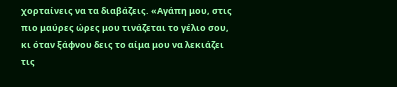χορταίνεις να τα διαβάζεις. «Αγάπη μου, στις πιο μαύρες ώρες μου τινάζεται το γέλιο σου, κι όταν ξάφνου δεις το αίμα μου να λεκιάζει τις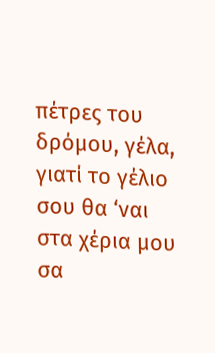πέτρες του δρόμου, γέλα, γιατί το γέλιο σου θα ‘ναι στα χέρια μου σα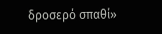δροσερό σπαθί»